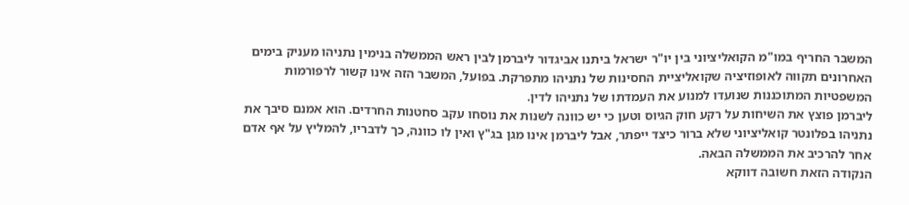המשבר החריף במו"מ הקואליציוני בין יו"ר ישראל ביתנו אביגדור ליברמן לבין ראש הממשלה בנימין נתניהו מעניק בימים האחרונים תקווה לאופוזיציה שקואליציית החסינות של נתניהו מתפרקת. בפועל, המשבר הזה אינו קשור לרפורמות המשפטיות המתוכננות שנועדו למנוע את העמדתו של נתניהו לדין.
ליברמן פוצץ את השיחות על רקע חוק הגיוס וטען כי יש כוונה לשנות את נוסחו עקב סחטנות החרדים. הוא אמנם סיבך את נתניהו בפלונטר קואליציוני שלא ברור כיצד ייפתר, אבל ליברמן אינו מגן בג"ץ ואין לו כוונה, כך לדבריו, להמליץ על אף אדם אחר להרכיב את הממשלה הבאה.
הנקודה הזאת חשובה דווקא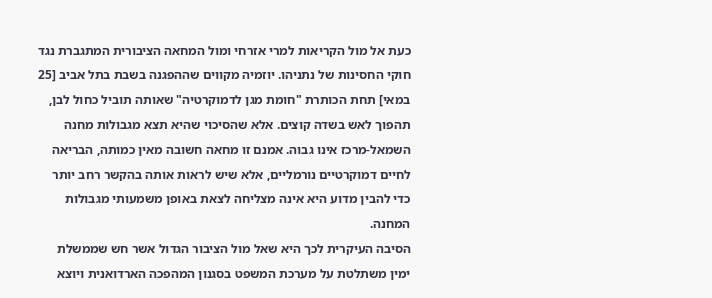כעת אל מול הקריאות למרי אזרחי ומול המחאה הציבורית המתגברת נגד חוקי החסינות של נתניהו. יוזמיה מקווים שההפגנה בשבת בתל אביב [25 במאי] תחת הכותרת "חומת מגן לדמוקרטיה" שאותה תוביל כחול לבן, תהפוך לאש בשדה קוצים. אלא שהסיכוי שהיא תצא מגבולות מחנה השמאל-מרכז אינו גבוה. אמנם זו מחאה חשובה מאין כמותה, הבריאה לחיים דמוקרטיים נורמליים, אלא שיש לראות אותה בהקשר רחב יותר כדי להבין מדוע היא אינה מצליחה לצאת באופן משמעותי מגבולות המחנה.
הסיבה העיקרית לכך היא שאל מול הציבור הגדול אשר חש שממשלת ימין משתלטת על מערכת המשפט בסגנון המהפכה הארדואנית ויוצא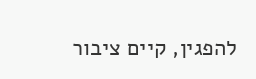להפגין, קיים ציבור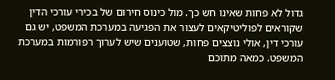גדול לא פחות שאינו חש כך. מול כינוס חירום של בכירי עורכי הדין שקוראים לפוליטיקאים לעצור את הפגיעה במערכת המשפט, יש גם עורכי דין, אולי נוצצים פחות, שטוענים שיש לערוך רפורמות במערכת המשפט. כמאה מתוכם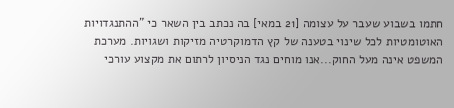חתמו בשבוע שעבר על עצומה [21 במאי] בה נכתב בין השאר כי "ההתנגדויות האוטומטיות לכל שינוי בטענה של קץ הדמוקרטיה מזיקות ושגויות. מערכת המשפט אינה מעל החוק...אנו מוחים נגד הניסיון לרתום את מקצוע עורכי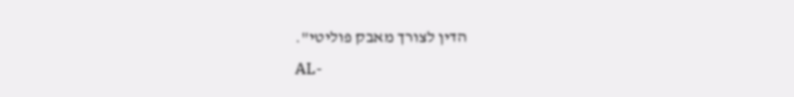הדין לצורך מאבק פוליטי".
AL-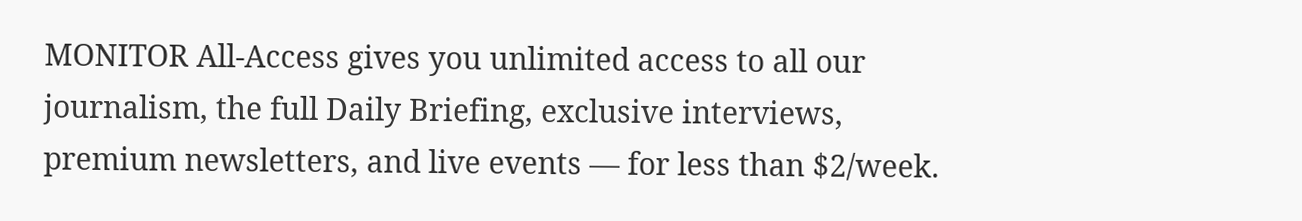MONITOR All-Access gives you unlimited access to all our journalism, the full Daily Briefing, exclusive interviews, premium newsletters, and live events — for less than $2/week.